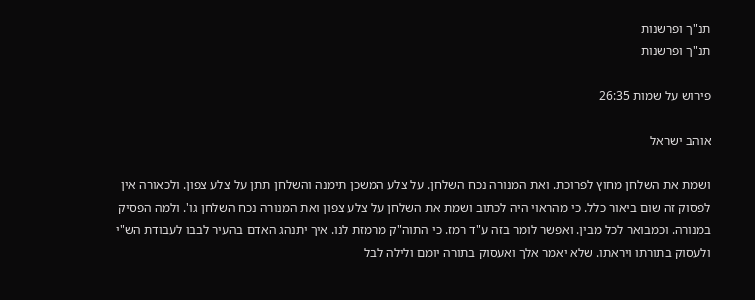תנ"ך ופרשנות
תנ"ך ופרשנות

פירוש על שמות 26:35

אוהב ישראל

ושמת את השלחן מחוץ לפרוכת. ואת המנורה נכח השלחן. על צלע המשכן תימנה והשלחן תתן על צלע צפון. ולכאורה אין לפסוק זה שום ביאור כלל. כי מהראוי היה לכתוב ושמת את השלחן על צלע צפון ואת המנורה נכח השלחן גו'. ולמה הפסיק במנורה. וכמבואר לכל מבין. ואפשר לומר בזה ע"ד רמז. כי התוה"ק מרמזת לנו. איך יתנהג האדם בהעיר לבבו לעבודת הש"י ולעסוק בתורתו ויראתו. שלא יאמר אלך ואעסוק בתורה יומם ולילה לבל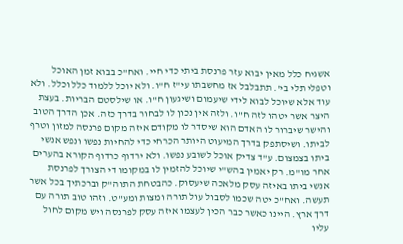אשגיח כלל מאין יבוא עזר פרנסת ביתי כדי חיי. ואח"כ בבוא זמן האוכל וטפלי תלי בי'. תתבלבל אז מחשבתו עי"ז ח"ו. ולא יוכל ללמוד כלל וכלל. ולא עוד אלא שיוכל לבוא לידי שיעמום ושיגעון ח"ו. או שילסטם הבריות. בעצת היצר אשר יטהו לזה ח"ו. ולזה אין נכון לו לבחור בדרך כזה. אכן הדרך הטוב והישר שיברור לו האדם הוא שיסדר לו מקודם איזה מקום פרנסה למזון וטרף לביתו. ושיסתפק בדרך המיעוט היותר הכרחי כדי להחיות נפשו ונפש אנשי ביתו בצמצום. ע"ד צדיק אוכל לשובע נפשו. ולא ירדוף כרדוף הקורא בהערים אחר מו"מ. רק יאמין בהש"י שיוכל להזמין לו במקומו די הצורך לפרנסת אנשי ביתו באיזה עסק מלאכה שיעסוק. כהבטחת התוה"ק וברכתיך בכל אשר תעשה. ואח"כ יטה שכמו לסבול עול תורה ומצות ומע"ט. וזהו טוב תורה עם דרך ארץ. היינו כאשר כבר הכין לעצמו איזה עסק לפרנסה ויש מקום לחול עליו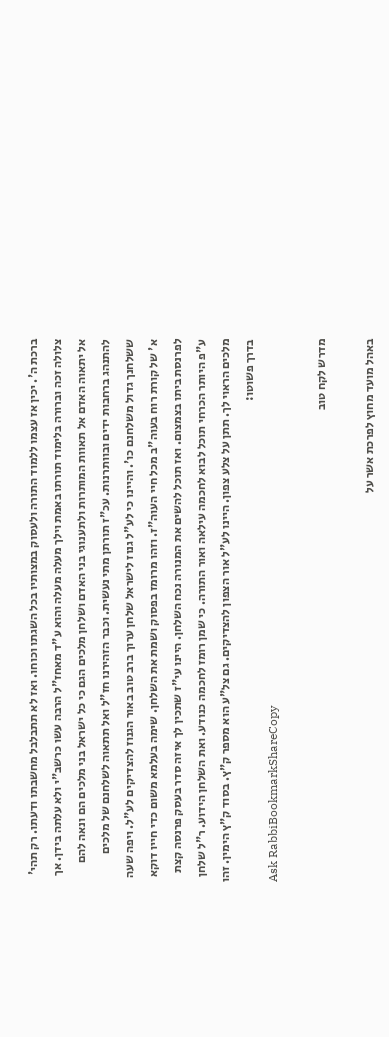ברכת ה'. יכין אז עצמו ללמוד התורה ולעסוק במצותיו בכל השגתו וכוחו. ואז לא תתבלבל מחשבתו ודעתו. רק תהי' צלולה זכה וברורה בלימוד תורתו באמת וילך מעלה מעלה והוא ע"ד מאחז"ל הרבה עשו כרשב"י ולא עלתה בידן. אך אל יתאוה האדם אל תאוות המותרות ולתענוגי בני האדם ושלחן מלכים הגם כי כל ישראל בני מלכים הם ונאה להם להתנהג ברחבות ידים ובוותרנות. עכ"ז תורתן מתי נעשית. וכבר הזהירנו חז"ל ואל תתאוה לשלחנם של מלכים ששלחנך גדול משלחנם כו'. והיינו כי לע"ל גנוז לישראל שלחן ערוך ברב טוב באור הגנוז להצדיקים לע"ל. ויפה שעה א' של קורת רוח בעוה"ב מכל חיי העוה"ז. וזהו מרומז בפסוק ושמת את השלחן. שימה בעלמא משום כדי חייו דוקא לפרנסת ביתו בצמצום. ואז תוכל להשים את המנורה נכח השלחן. היינו עי"ז שתכין לך איזה סדר בעסק פרנסה קצת ע"פ היותר הכרחי תוכל לבוא לחכמה עילאה ואור התורה. כי שמן רומז לחכמה כנודע. ואת השלחן הידוע. ר"ל שלחן מלכים הראוי לך. תתן על צלע צפון. היינו לע"ל אור הצפון להצדיקים. גם צל"ע הוא מספר ק"ץ. בסוד ק"ץ הימין. זהו בדרך פשוטו:
Ask RabbiBookmarkShareCopy

מדרש לקח טוב

באהל מועד מחוץ לפרכת אשר על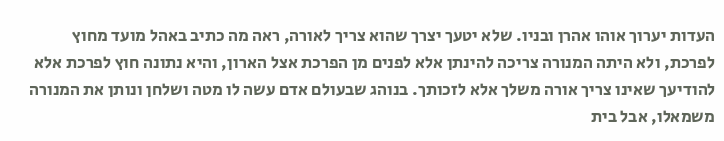העדות יערוך אוהו אהרן ובניו. שלא יטעך יצרך שהוא צריך לאורה, ראה מה כתיב באהל מועד מחוץ לפרכת, ולא היתה המנורה צריכה להינתן אלא לפנים מן הפרכת אצל הארון, והיא נתונה חוץ לפרכת אלא להודיעך שאינו צריך אורה משלך אלא לזכותך. בנוהג שבעולם אדם עשה לו מטה ושלחן ונותן את המנורה משמאלו, אבל בית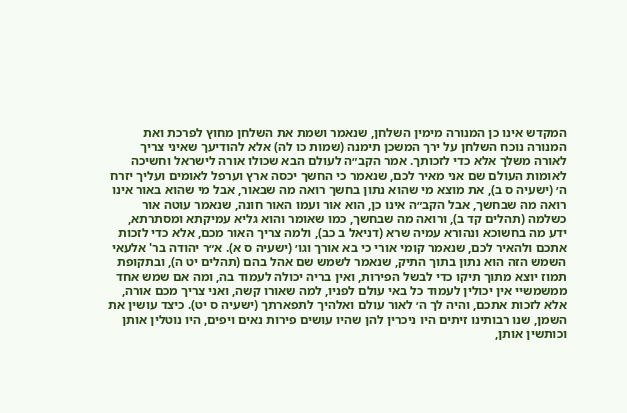המקדש אינו כן המנורה מימין השלחן, שנאמר ושמת את השלחן מחוץ לפרכת ואת המנורה נוכח השלחן על ירך המשכן תימנה (שמות כו לה) אלא להודיעך שאיני צריך לאורה משלך אלא כדי לזכותך. אמר הקב״ה לעולם הבא שכולו אורה לישראל וחשיכה לאומות העולם שם אני מאיר לכם, שנאמר כי החשך יכסה ארץ וערפל לאומים ועליך יזרח ה׳ (ישעיה ס ב), את מוצא מי שהוא נתון בחשך רואה מה שבאור, אבל מי שהוא באור אינו רואה מה שבחשך, אבל הקב״ה אינו כן, הוא אור ועמו האור חונה, שנאמר עוטה אור כשלמה (תהלים קד ב), ורואה מה שבחשך, כמו שאומר והוא גליא עמיקתא ומסתרתא, ידע מה בחשוכא ונהורא עמיה שרא (דניאל ב כב), ולמה צריך האור מכם, אלא כדי לזכות אתכם ולהאיר לכם, שנאמר קומי אורי כי בא אורך וגו׳ (ישעיה ס א). א״ר יהודה בר' אלעאי השמש הזה הוא נתון בתוך התיק, שנאמר לשמש שם אהל בהם (תהלים יט ה), ובתקופת תמוז יוצא מתוך תיקו כדי לבשל הפירות, ואין בריה יכולה לעמוד בה, ומה אם שמש אחד ממשמשיי אין יכולין לעמוד כל באי עולם לפניו, למה שאורו קשה, ואני צריך מכם אורה, אלא לזכות אתכם, והיה לך ה׳ לאור עולם ואלהיך לתפארתך (ישעיה ס יט). כיצד עושין את השמן, שנו רבותינו זיתים היו ניכרין להן שהיו עושים פירות נאים ויפים, היו נוטלין אותן וכותשין אותן,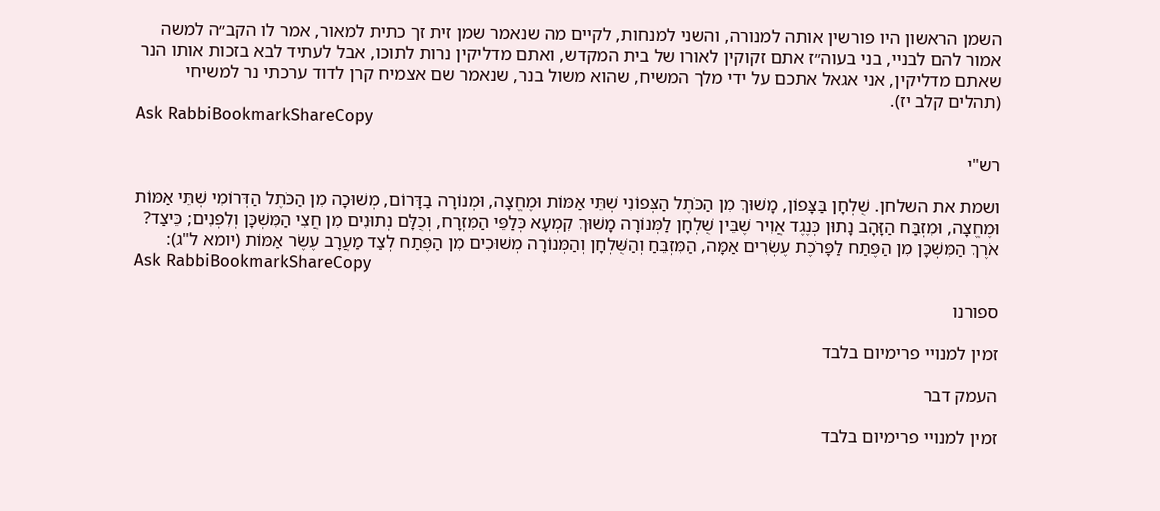השמן הראשון היו פורשין אותה למנורה, והשני למנחות, לקיים מה שנאמר שמן זית זך כתית למאור, אמר לו הקב״ה למשה אמור להם לבניי, בני בעוה״ז אתם זקוקין לאורו של בית המקדש, ואתם מדליקין נרות לתוכו, אבל לעתיד לבא בזכות אותו הנר שאתם מדליקין, אני אגאל אתכם על ידי מלך המשיח, שהוא משול בנר, שנאמר שם אצמיח קרן לדוד ערכתי נר למשיחי (תהלים קלב יז).
Ask RabbiBookmarkShareCopy

רש"י

ושמת את השלחן. שֻׁלְחָן בַּצָּפוֹן, מָשׁוּךְ מִן הַכֹּתֶל הַצְּפוֹנִי שְׁתֵּי אַמּוֹת וּמֶחֱצָה, וּמְנוֹרָה בַדָּרוֹם, מְשׁוּכָה מִן הַכֹּתֶל הַדְּרוֹמִי שְׁתֵּי אַמּוֹת וּמֶחֱצָה, וּמִזְבַּח הַזָּהָב נָתוּן כְּנֶגֶד אֲוִיר שֶׁבֵּין שֻׁלְחָן לַמְּנוֹרָה מָשׁוּךְ קִמְעָא כְּלַפֵּי הַמִּזְרָח, וְכֻלָּם נְתוּנִים מִן חֲצִי הַמִּשְׁכָּן וְלִפְנִים; כֵּיצַד? אֹרֶךְ הַמִּשְׁכָּן מִן הַפֶּתַח לַפָּרֹכֶת עֶשְׂרִים אַמָּה, הַמִּזְבֵּחַ וְהַשֻּׁלְחָן וְהַמְּנוֹרָה מְשׁוּכִים מִן הַפֶּתַח לְצַד מַעֲרָב עֶשֶׂר אַמּוֹת (יומא ל"ג):
Ask RabbiBookmarkShareCopy

ספורנו

זמין למנויי פרימיום בלבד

העמק דבר

זמין למנויי פרימיום בלבד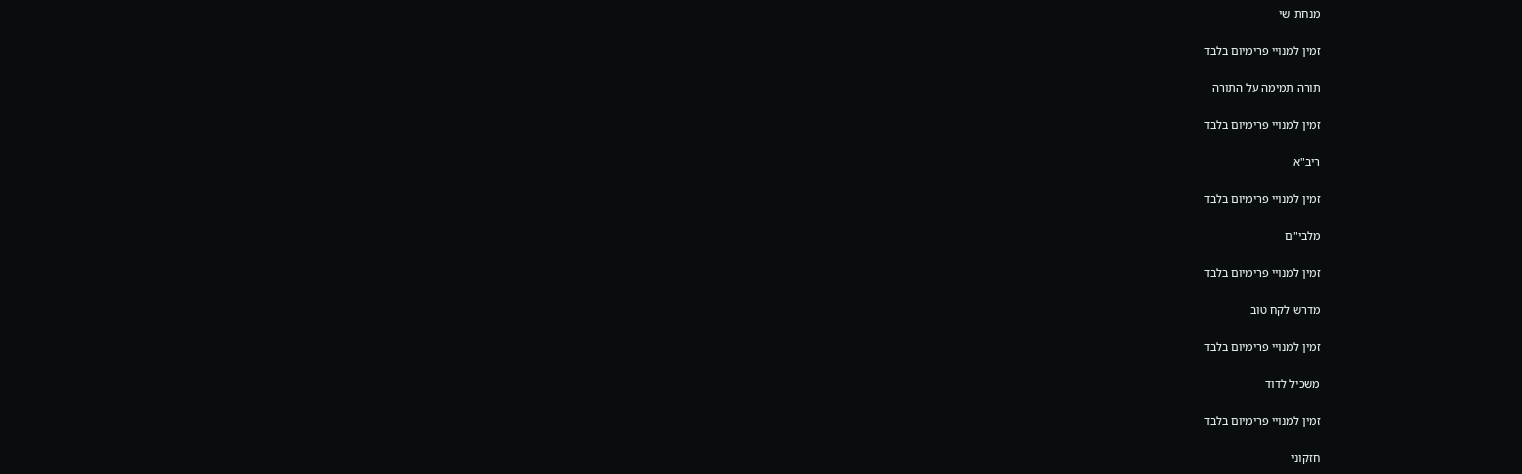מנחת שי

זמין למנויי פרימיום בלבד

תורה תמימה על התורה

זמין למנויי פרימיום בלבד

ריב"א

זמין למנויי פרימיום בלבד

מלבי"ם

זמין למנויי פרימיום בלבד

מדרש לקח טוב

זמין למנויי פרימיום בלבד

משכיל לדוד

זמין למנויי פרימיום בלבד

חזקוני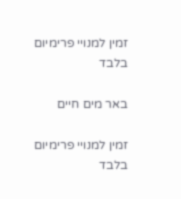זמין למנויי פרימיום בלבד

באר מים חיים

זמין למנויי פרימיום בלבד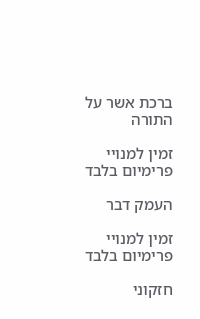ברכת אשר על התורה

זמין למנויי פרימיום בלבד

העמק דבר

זמין למנויי פרימיום בלבד

חזקוני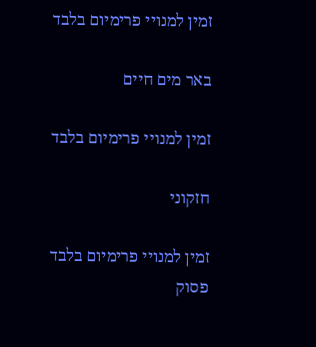זמין למנויי פרימיום בלבד

באר מים חיים

זמין למנויי פרימיום בלבד

חזקוני

זמין למנויי פרימיום בלבד
פסוק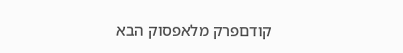קודםפרק מלאפסוק הבא